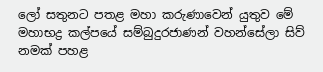ලෝ සතුනට පතළ මහා කරුණාවෙන් යුතුව මේ මහාභද්‍ර කල්පයේ සම්බුදුරජාණන් වහන්සේලා සිව් නමක් පහළ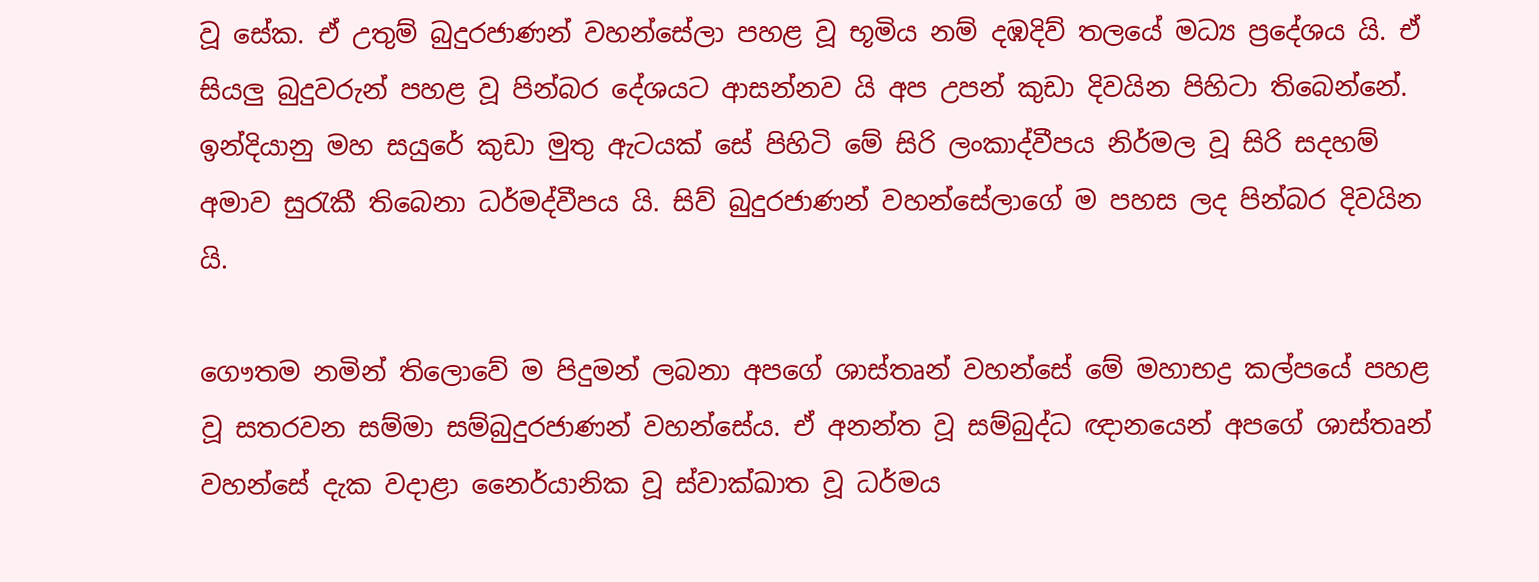වූ සේක. ඒ උතුම් බුදුරජාණන් වහන්සේලා පහළ වූ භූමිය නම් දඹදිව් තලයේ මධ්‍ය ප්‍රදේශය යි. ඒ සියලු බුදුවරුන් පහළ වූ පින්බර දේශයට ආසන්නව යි අප උපන් කුඩා දිවයින පිහිටා තිබෙන්නේ. ඉන්දියානු මහ සයුරේ කුඩා මුතු ඇටයක් සේ පිහිටි මේ සිරි ලංකාද්වීපය නිර්මල වූ සිරි සදහම් අමාව සුරැකී තිබෙනා ධර්මද්වීපය යි. සිව් බුදුරජාණන් වහන්සේලාගේ ම පහස ලද පින්බර දිවයින යි.

ගෞතම නමින් තිලොවේ ම පිදුමන් ලබනා අපගේ ශාස්තෘන් වහන්සේ මේ මහාභද්‍ර කල්පයේ පහළ වූ සතරවන සම්මා සම්බුදුරජාණන් වහන්සේය. ඒ අනන්ත වූ සම්බුද්ධ ඥානයෙන් අපගේ ශාස්තෘන් වහන්සේ දැක වදාළා නෛර්යානික වූ ස්වාක්ඛාත වූ ධර්මය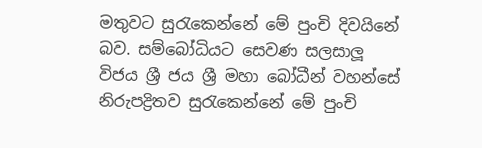මතුවට සුරැකෙන්නේ මේ පුංචි දිවයිනේ බව. සම්බෝධියට සෙවණ සලසාලූ විජය ශ්‍රී ජය ශ්‍රී මහා බෝධීන් වහන්සේ නිරුපද්‍රිතව සුරැකෙන්නේ මේ පුංචි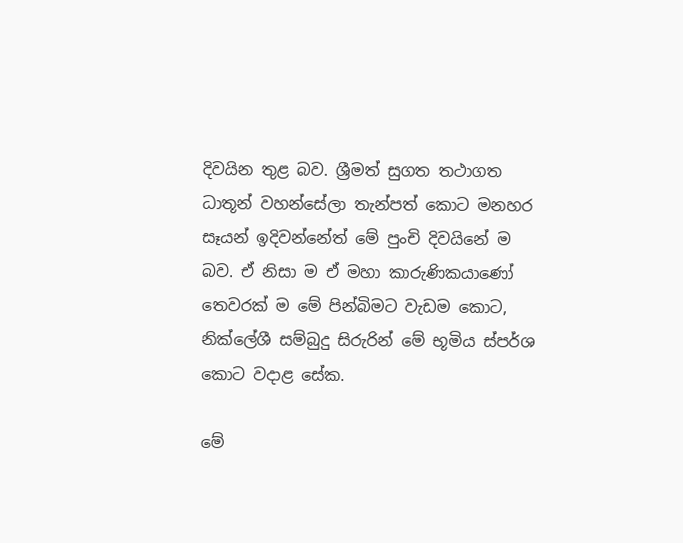දිවයින තුළ බව. ශ්‍රීමත් සුගත තථාගත ධාතූන් වහන්සේලා තැන්පත් කොට මනහර සෑයන් ඉදිවන්නේත් මේ පුංචි දිවයිනේ ම බව. ඒ නිසා ම ඒ මහා කාරුණිකයාණෝ තෙවරක් ම මේ පින්බිමට වැඩම කොට, නික්ලේශී සම්බුදු සිරුරින් මේ භූමිය ස්පර්ශ කොට වදාළ සේක.

මේ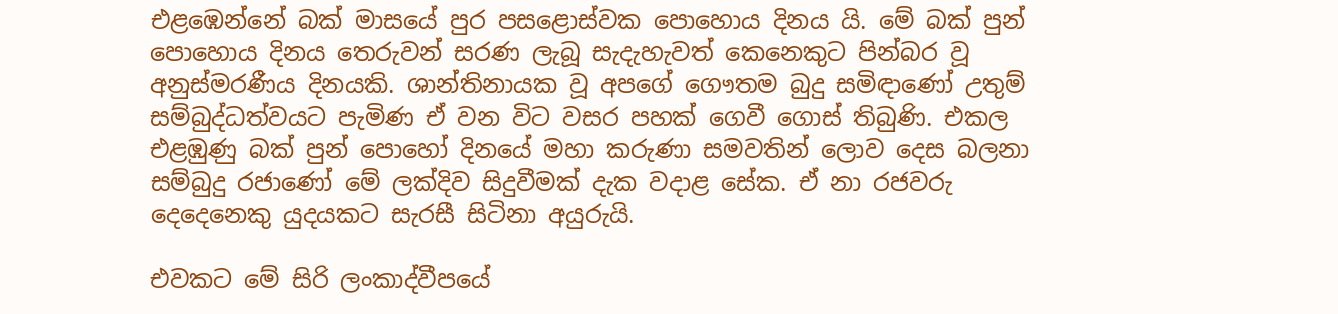එළඹෙන්නේ බක් මාසයේ පුර පසළොස්වක පොහොය දිනය යි. මේ බක් පුන් පොහොය දිනය තෙරුවන් සරණ ලැබූ සැදැහැවත් කෙනෙකුට පින්බර වූ අනුස්මරණීය දිනයකි. ශාන්තිනායක වූ අපගේ ගෞතම බුදු සමිඳාණෝ උතුම් සම්බුද්ධත්වයට පැමිණ ඒ වන විට වසර පහක් ගෙවී ගොස් තිබුණි. එකල එළඹුණු බක් පුන් පොහෝ දිනයේ මහා කරුණා සමවතින් ලොව දෙස බලනා සම්බුදු රජාණෝ මේ ලක්දිව සිදුවීමක් දැක වදාළ සේක. ඒ නා රජවරු දෙදෙනෙකු යුදයකට සැරසී සිටිනා අයුරුයි.

එවකට මේ සිරි ලංකාද්වීපයේ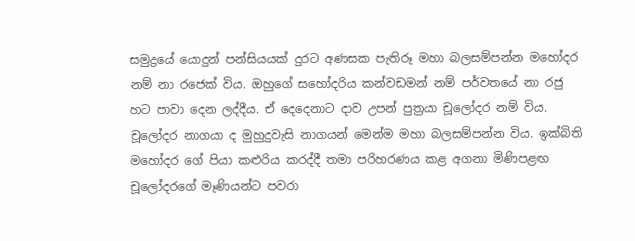සමුද්‍රයේ යොදුන් පන්සියයක් දුරට අණසක පැතිරූ මහා බලසම්පන්න මහෝදර නම් නා රජෙක් විය. ඔහුගේ සහෝදරිය කන්වඩමන් නම් පර්වතයේ නා රජු හට පාවා දෙන ලද්දීය. ඒ දෙදෙනාට දාව උපන් පුත්‍රයා චූලෝදර නම් විය. චූලෝදර නාගයා ද මුහුදුවැසි නාගයන් මෙන්ම මහා බලසම්පන්න විය. ඉක්බිති මහෝදර ගේ පියා කළුරිය කරද්දී තමා පරිහරණය කළ අගනා මිණිපළඟ චූලෝදරගේ මෑණියන්ට පවරා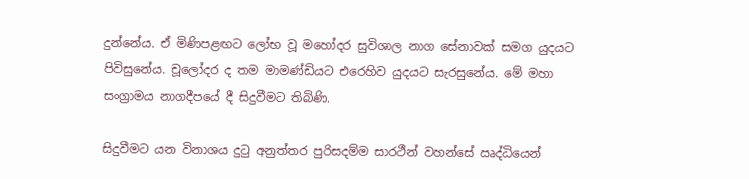දුන්නේය. ඒ මිණිපළඟට ලෝභ වූ මහෝදර සුවිශාල නාග සේනාවක් සමග යුදයට පිවිසුනේය. චූලෝදර ද තම මාමණ්ඩියට එරෙහිව යුදයට සැරසුනේය. මේ මහා සංග්‍රාමය නාගදීපයේ දී සිදුවීමට තිබිණි.

සිදුවීමට යන විනාශය දුටු අනුත්තර පුරිසදම්ම සාරථීන් වහන්සේ ඍද්ධියෙන්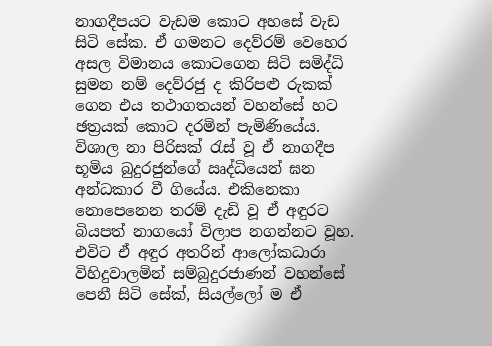නාගදීපයට වැඩම කොට අහසේ වැඩ සිටි සේක. ඒ ගමනට දෙව්රම් වෙහෙර අසල විමානය කොටගෙන සිටි සමිද්ධි සුමන නම් දෙව්රජු ද කිරිපළු රුකක් ගෙන එය තථාගතයන් වහන්සේ හට ඡත්‍රයක් කොට දරමින් පැමිණියේය. විශාල නා පිරිසක් රැස් වූ ඒ නාගදීප භූමිය බුදුරජුන්ගේ ඍද්ධියෙන් ඝන අන්ධකාර වී ගියේය. එකිනෙකා නොපෙනෙන තරම් දැඩි වූ ඒ අඳුරට බියපත් නාගයෝ විලාප නගන්නට වූහ. එවිට ඒ අඳුර අතරින් ආලෝකධාරා විහිදුවාලමින් සම්බුදුරජාණන් වහන්සේ පෙනී සිටි සේක්, සියල්ලෝ ම ඒ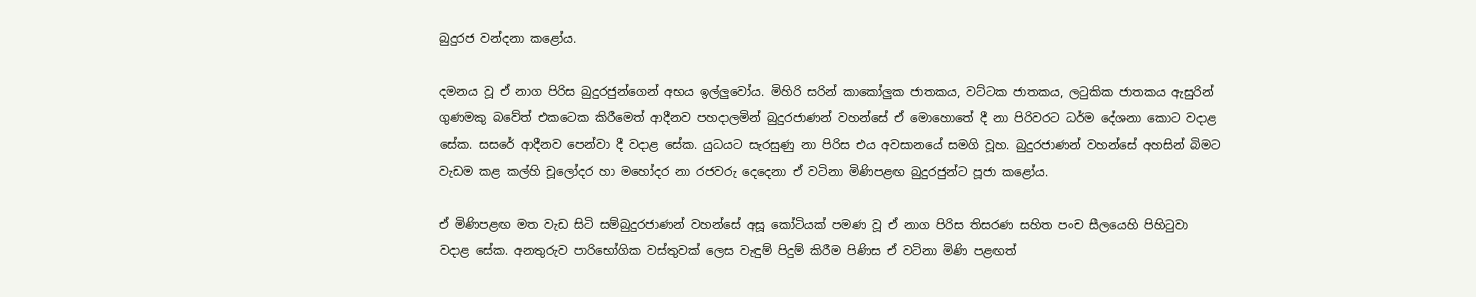බුදුරජ වන්දනා කළෝය.

දමනය වූ ඒ නාග පිරිස බුදුරජුන්ගෙන් අභය ඉල්ලුවෝය. මිහිරි සරින් කාකෝලුක ජාතකය, වට්ටක ජාතකය, ලටුකික ජාතකය ඇසුරින් ගුණමකු බවේත් එකටෙක කිරීමෙත් ආදීනව පහදාලමින් බුදුරජාණන් වහන්සේ ඒ මොහොතේ දී නා පිරිවරට ධර්ම දේශනා කොට වදාළ සේක. සසරේ ආදීනව පෙන්වා දී වදාළ සේක. යුධයට සැරසුණු නා පිරිස එය අවසානයේ සමගි වූහ. බුදුරජාණන් වහන්සේ අහසින් බිමට වැඩම කළ කල්හි චූලෝදර හා මහෝදර නා රජවරු දෙදෙනා ඒ වටිනා මිණිපළඟ බුදුරජුන්ට පූජා කළෝය.

ඒ මිණිපළඟ මත වැඩ සිටි සම්බුදුරජාණන් වහන්සේ අසූ කෝටියක් පමණ වූ ඒ නාග පිරිස තිසරණ සහිත පංච සීලයෙහි පිහිටුවා වදාළ සේක. අනතුරුව පාරිභෝගික වස්තුවක් ලෙස වැඳුම් පිදුම් කිරීම පිණිස ඒ වටිනා මිණි පළඟත්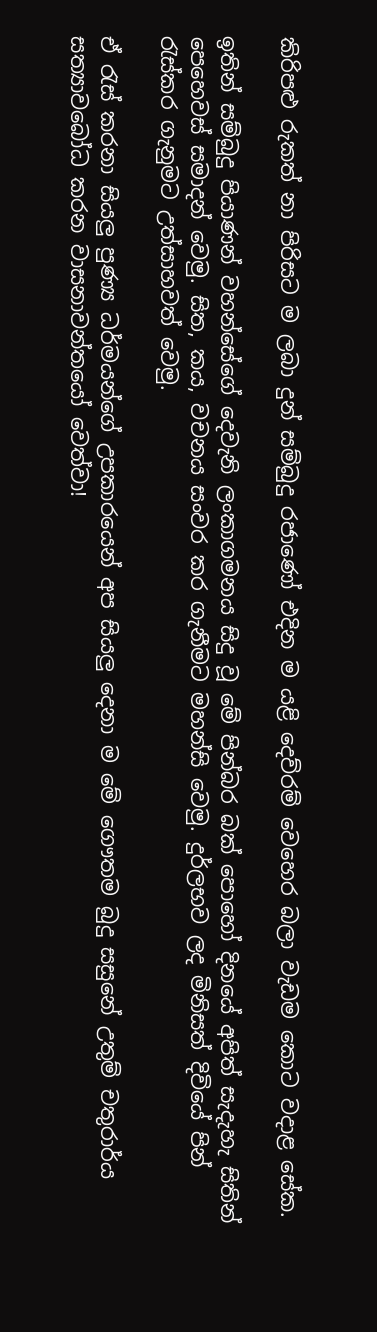කිරිපළු රුකත් නා පිරිසට ම ලබා දුන් සම්බුදු රජාණෝ එදින ම යළි දෙව්රම් වෙහෙර බලා වැඩම කොට වදාළ සේක.

ඉතින් සම්බුදු පියාණන් වහන්සේගේ දෙවැනි ලංකාගමනය සිදු වූ මේ පින්බර බක් පොහෝ දිනයේ අපිත් සැදැහැ සිතින් පෙහෙවස් සමාදන් වෙමු. සිත, කය, වචනය සංවර කර ගැනීමට මහන්සි වෙමු. දුර්ලභව ලද මිනිසත් දිවියේ පින් රැස්කර ගැනුමට උත්සාහවත් වෙමු.

ඒ රැස් කරනා සියලු පුණ්‍ය ධර්මයන්ගේ උපකාරයෙන් අප සියලු දෙනා ම මේ ගෞතම බුදු සසුනේ උතුම් චතුරාර්ය සත්‍යාවබෝධ කරන වාසනාවන්තයෝ වෙත්වා!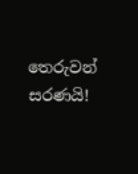තෙරුවන් සරණයි!